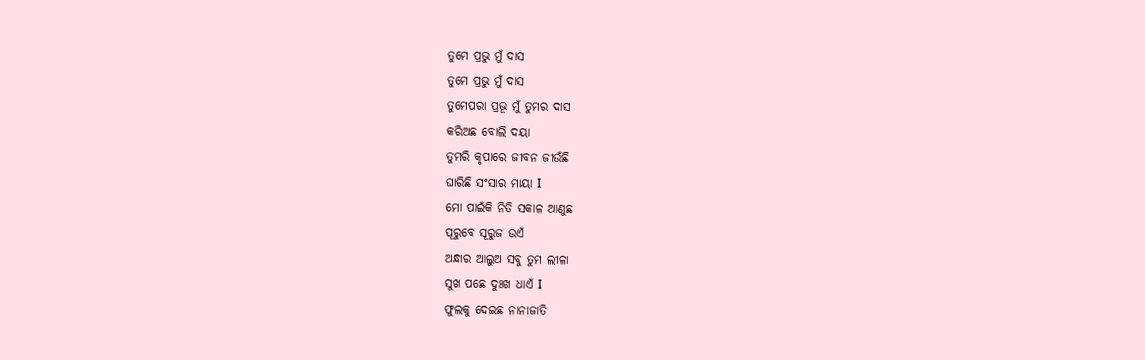ତୁମେ ପ୍ରଭୁ ମୁଁ ଦାସ
ତୁମେ ପ୍ରଭୁ ମୁଁ ଦାସ
ତୁମେପରା ପ୍ରଭୂ ମୁଁ ତୁମର ଦାସ
କରିଅଛ ବୋଲି ଦୟା
ତୁମରି କୃପାରେ ଜୀବନ ଜୀଉଁଛି
ଘାରିଛି ସଂସାର ମାୟା I
ମୋ ପାଇଁକି ନିତି ସକାଳ ଆଣୁଛ
ପୂରୁବେ ସୂରୁଜ ଉଏଁ
ଅନ୍ଧାର ଆଲୁଅ ସବୁ ତୁମ ଲୀଳା
ସୁଖ ପଛେ ଦୁଃଖ ଧାଏଁ I
ଫୁଲକୁ ଦେଇଛ ନାନାଜାତି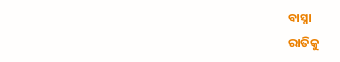ବାସ୍ନା
ରାତିକୁ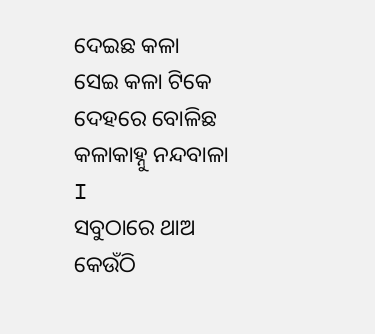ଦେଇଛ କଳା
ସେଇ କଳା ଟିକେ ଦେହରେ ବୋଳିଛ
କଳାକାହ୍ନୁ ନନ୍ଦବାଳା I
ସବୁଠାରେ ଥାଅ କେଉଁଠି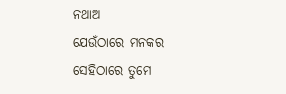ନଥାଅ
ଯେଉଁଠାରେ ମନକର
ସେହିଠାରେ ତୁମେ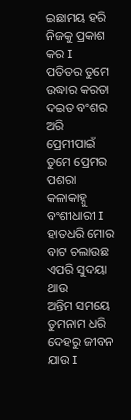ଇଛାମୟ ହରି
ନିଜକୁ ପ୍ରକାଶ କର I
ପତିତର ତୁମେ ଉଦ୍ଧାର କରତା
ଦଇତ ବଂଶର ଅରି
ପ୍ରେମୀପାଇଁ ତୁମେ ପ୍ରେମର ପଶରା
କଳାକାହ୍ନୁ ବଂଶୀଧାରୀ I
ହାତଧରି ମୋର ବାଟ ଚଲାଉଛ
ଏପରି ସୁଦୟା ଥାଉ
ଅନ୍ତିମ ସମୟେ ତୁମନାମ ଧରି
ଦେହରୁ ଜୀବନ ଯାଉ I